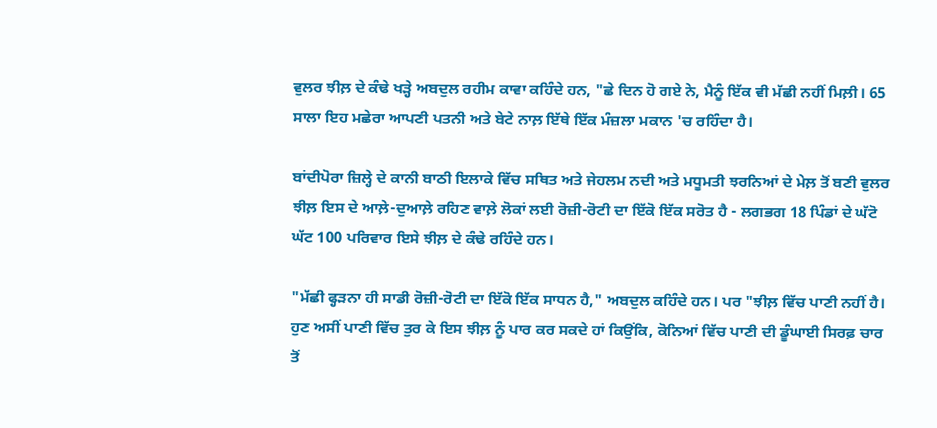ਵੁਲਰ ਝੀਲ਼ ਦੇ ਕੰਢੇ ਖੜ੍ਹੇ ਅਬਦੁਲ ਰਹੀਮ ਕਾਵਾ ਕਹਿੰਦੇ ਹਨ, "ਛੇ ਦਿਨ ਹੋ ਗਏ ਨੇ, ਮੈਨੂੰ ਇੱਕ ਵੀ ਮੱਛੀ ਨਹੀਂ ਮਿਲ਼ੀ। 65 ਸਾਲਾ ਇਹ ਮਛੇਰਾ ਆਪਣੀ ਪਤਨੀ ਅਤੇ ਬੇਟੇ ਨਾਲ਼ ਇੱਥੇ ਇੱਕ ਮੰਜ਼ਲਾ ਮਕਾਨ 'ਚ ਰਹਿੰਦਾ ਹੈ।

ਬਾਂਦੀਪੋਰਾ ਜ਼ਿਲ੍ਹੇ ਦੇ ਕਾਨੀ ਬਾਠੀ ਇਲਾਕੇ ਵਿੱਚ ਸਥਿਤ ਅਤੇ ਜੇਹਲਮ ਨਦੀ ਅਤੇ ਮਧੂਮਤੀ ਝਰਨਿਆਂ ਦੇ ਮੇਲ਼ ਤੋਂ ਬਣੀ ਵੁਲਰ ਝੀਲ਼ ਇਸ ਦੇ ਆਲ਼ੇ-ਦੁਆਲ਼ੇ ਰਹਿਣ ਵਾਲ਼ੇ ਲੋਕਾਂ ਲਈ ਰੋਜ਼ੀ-ਰੋਟੀ ਦਾ ਇੱਕੋ ਇੱਕ ਸਰੋਤ ਹੈ - ਲਗਭਗ 18 ਪਿੰਡਾਂ ਦੇ ਘੱਟੋ ਘੱਟ 100 ਪਰਿਵਾਰ ਇਸੇ ਝੀਲ਼ ਦੇ ਕੰਢੇ ਰਹਿੰਦੇ ਹਨ।

"ਮੱਛੀ ਫ੍ਹੜਨਾ ਹੀ ਸਾਡੀ ਰੋਜ਼ੀ-ਰੋਟੀ ਦਾ ਇੱਕੋ ਇੱਕ ਸਾਧਨ ਹੈ," ਅਬਦੁਲ ਕਹਿੰਦੇ ਹਨ। ਪਰ "ਝੀਲ਼ ਵਿੱਚ ਪਾਣੀ ਨਹੀਂ ਹੈ। ਹੁਣ ਅਸੀਂ ਪਾਣੀ ਵਿੱਚ ਤੁਰ ਕੇ ਇਸ ਝੀਲ਼ ਨੂੰ ਪਾਰ ਕਰ ਸਕਦੇ ਹਾਂ ਕਿਉਂਕਿ, ਕੋਨਿਆਂ ਵਿੱਚ ਪਾਣੀ ਦੀ ਡੂੰਘਾਈ ਸਿਰਫ਼ ਚਾਰ ਤੋਂ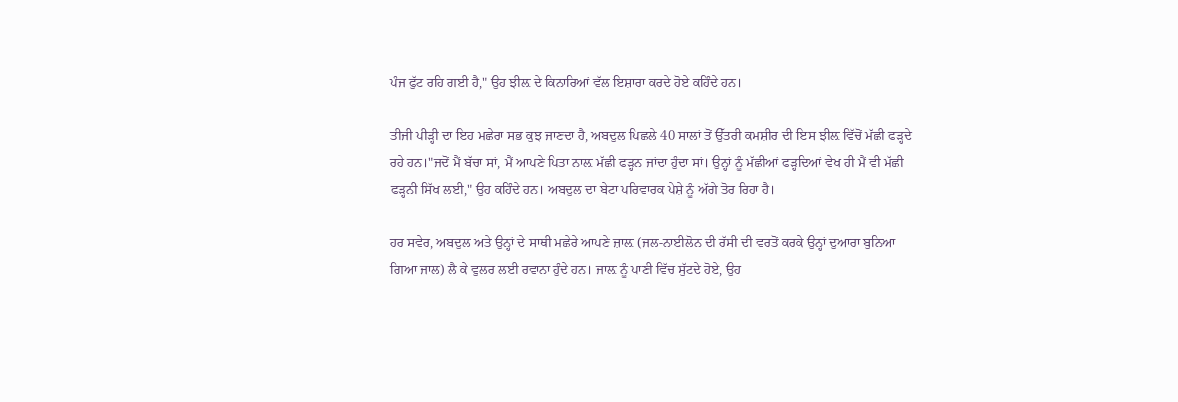ਪੰਜ ਫੁੱਟ ਰਹਿ ਗਈ ਹੈ," ਉਹ ਝੀਲ਼ ਦੇ ਕਿਨਾਰਿਆਂ ਵੱਲ ਇਸ਼ਾਰਾ ਕਰਦੇ ਹੋਏ ਕਹਿੰਦੇ ਹਨ।

ਤੀਜੀ ਪੀੜ੍ਹੀ ਦਾ ਇਹ ਮਛੇਰਾ ਸਭ ਕੁਝ ਜਾਣਦਾ ਹੈ, ਅਬਦੁਲ ਪਿਛਲੇ 40 ਸਾਲਾਂ ਤੋਂ ਉੱਤਰੀ ਕਮਸ਼ੀਰ ਦੀ ਇਸ ਝੀਲ਼ ਵਿੱਚੋਂ ਮੱਛੀ ਫੜ੍ਹਦੇ ਰਹੇ ਹਨ।"ਜਦੋਂ ਮੈਂ ਬੱਚਾ ਸਾਂ, ਮੈਂ ਆਪਣੇ ਪਿਤਾ ਨਾਲ਼ ਮੱਛੀ ਫੜ੍ਹਨ ਜਾਂਦਾ ਹੁੰਦਾ ਸਾਂ। ਉਨ੍ਹਾਂ ਨੂੰ ਮੱਛੀਆਂ ਫੜ੍ਹਦਿਆਂ ਵੇਖ ਹੀ ਮੈਂ ਵੀ ਮੱਛੀ ਫੜ੍ਹਨੀ ਸਿੱਖ ਲਈ," ਉਹ ਕਹਿੰਦੇ ਹਨ। ਅਬਦੁਲ ਦਾ ਬੇਟਾ ਪਰਿਵਾਰਕ ਪੇਸ਼ੇ ਨੂੰ ਅੱਗੇ ਤੋਰ ਰਿਹਾ ਹੈ।

ਹਰ ਸਵੇਰ, ਅਬਦੁਲ ਅਤੇ ਉਨ੍ਹਾਂ ਦੇ ਸਾਥੀ ਮਛੇਰੇ ਆਪਣੇ ਜ਼ਾਲ਼ (ਜਲ-ਨਾਈਲੋਨ ਦੀ ਰੱਸੀ ਦੀ ਵਰਤੋਂ ਕਰਕੇ ਉਨ੍ਹਾਂ ਦੁਆਰਾ ਬੁਨਿਆ ਗਿਆ ਜਾਲ) ਲੈ ਕੇ ਵੁਲਰ ਲਈ ਰਵਾਨਾ ਹੁੰਦੇ ਹਨ। ਜਾਲ਼ ਨੂੰ ਪਾਣੀ ਵਿੱਚ ਸੁੱਟਦੇ ਹੋਏ, ਉਹ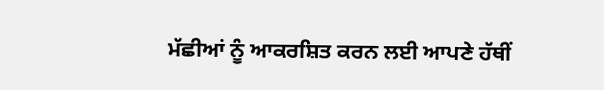ਮੱਛੀਆਂ ਨੂੰ ਆਕਰਸ਼ਿਤ ਕਰਨ ਲਈ ਆਪਣੇ ਹੱਥੀਂ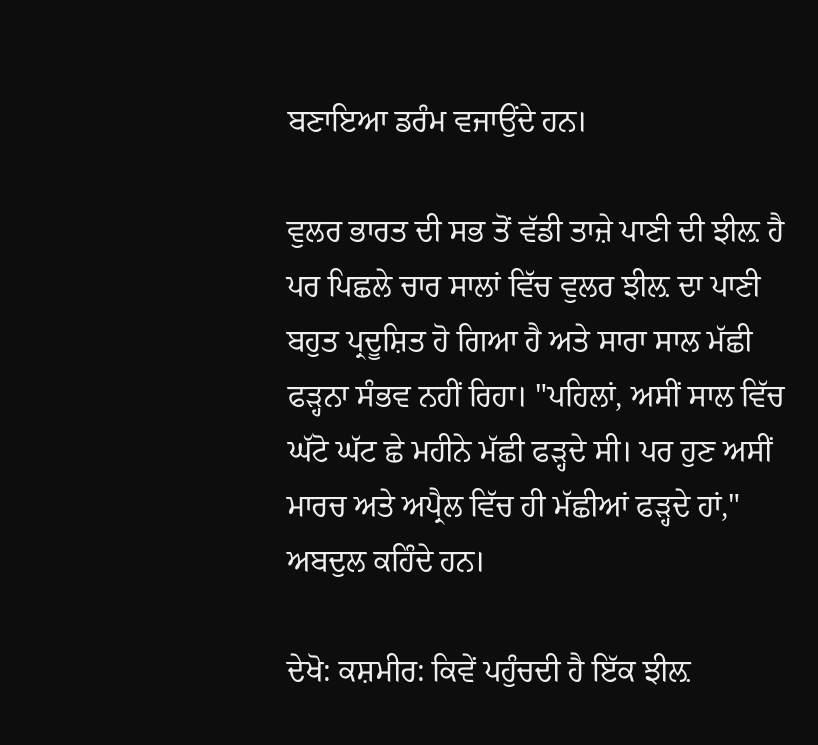ਬਣਾਇਆ ਡਰੰਮ ਵਜਾਉਂਦੇ ਹਨ।

ਵੁਲਰ ਭਾਰਤ ਦੀ ਸਭ ਤੋਂ ਵੱਡੀ ਤਾਜ਼ੇ ਪਾਣੀ ਦੀ ਝੀਲ਼ ਹੈ ਪਰ ਪਿਛਲੇ ਚਾਰ ਸਾਲਾਂ ਵਿੱਚ ਵੁਲਰ ਝੀਲ਼ ਦਾ ਪਾਣੀ ਬਹੁਤ ਪ੍ਰਦੂਸ਼ਿਤ ਹੋ ਗਿਆ ਹੈ ਅਤੇ ਸਾਰਾ ਸਾਲ ਮੱਛੀ ਫੜ੍ਹਨਾ ਸੰਭਵ ਨਹੀਂ ਰਿਹਾ। "ਪਹਿਲਾਂ, ਅਸੀਂ ਸਾਲ ਵਿੱਚ ਘੱਟੋ ਘੱਟ ਛੇ ਮਹੀਨੇ ਮੱਛੀ ਫੜ੍ਹਦੇ ਸੀ। ਪਰ ਹੁਣ ਅਸੀਂ ਮਾਰਚ ਅਤੇ ਅਪ੍ਰੈਲ ਵਿੱਚ ਹੀ ਮੱਛੀਆਂ ਫੜ੍ਹਦੇ ਹਾਂ," ਅਬਦੁਲ ਕਹਿੰਦੇ ਹਨ।

ਦੇਖੋ: ਕਸ਼ਮੀਰ: ਕਿਵੇਂ ਪਹੁੰਚਦੀ ਹੈ ਇੱਕ ਝੀਲ਼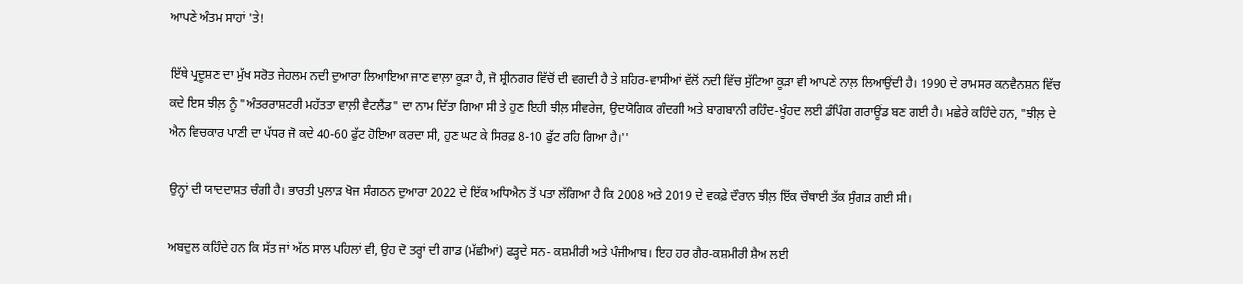ਆਪਣੇ ਅੰਤਮ ਸਾਹਾਂ 'ਤੇ!

ਇੱਥੇ ਪ੍ਰਦੂਸ਼ਣ ਦਾ ਮੁੱਖ ਸਰੋਤ ਜੇਹਲਮ ਨਦੀ ਦੁਆਰਾ ਲਿਆਇਆ ਜਾਣ ਵਾਲ਼ਾ ਕੂੜਾ ਹੈ, ਜੋ ਸ਼੍ਰੀਨਗਰ ਵਿੱਚੋਂ ਦੀ ਵਗਦੀ ਹੈ ਤੇ ਸ਼ਹਿਰ-ਵਾਸੀਆਂ ਵੱਲੋਂ ਨਦੀ ਵਿੱਚ ਸੁੱਟਿਆ ਕੂੜਾ ਵੀ ਆਪਣੇ ਨਾਲ਼ ਲਿਆਉਂਦੀ ਹੈ। 1990 ਦੇ ਰਾਮਸਰ ਕਨਵੈਨਸ਼ਨ ਵਿੱਚ ਕਦੇ ਇਸ ਝੀਲ਼ ਨੂੰ "ਅੰਤਰਰਾਸ਼ਟਰੀ ਮਹੱਤਤਾ ਵਾਲ਼ੀ ਵੈਟਲੈਂਡ" ਦਾ ਨਾਮ ਦਿੱਤਾ ਗਿਆ ਸੀ ਤੇ ਹੁਣ ਇਹੀ ਝੀਲ਼ ਸੀਵਰੇਜ, ਉਦਯੋਗਿਕ ਗੰਦਗੀ ਅਤੇ ਬਾਗਬਾਨੀ ਰਹਿੰਦ-ਖੂੰਹਦ ਲਈ ਡੰਪਿੰਗ ਗਰਾਊਂਡ ਬਣ ਗਈ ਹੈ। ਮਛੇਰੇ ਕਹਿੰਦੇ ਹਨ, "ਝੀਲ਼ ਦੇ ਐਨ ਵਿਚਕਾਰ ਪਾਣੀ ਦਾ ਪੱਧਰ ਜੋ ਕਦੇ 40-60 ਫੁੱਟ ਹੋਇਆ ਕਰਦਾ ਸੀ, ਹੁਣ ਘਟ ਕੇ ਸਿਰਫ਼ 8-10 ਫੁੱਟ ਰਹਿ ਗਿਆ ਹੈ।''

ਉਨ੍ਹਾਂ ਦੀ ਯਾਦਦਾਸ਼ਤ ਚੰਗੀ ਹੈ। ਭਾਰਤੀ ਪੁਲਾੜ ਖੋਜ ਸੰਗਠਨ ਦੁਆਰਾ 2022 ਦੇ ਇੱਕ ਅਧਿਐਨ ਤੋਂ ਪਤਾ ਲੱਗਿਆ ਹੈ ਕਿ 2008 ਅਤੇ 2019 ਦੇ ਵਕਫ਼ੇ ਦੌਰਾਨ ਝੀਲ਼ ਇੱਕ ਚੌਥਾਈ ਤੱਕ ਸੁੰਗੜ ਗਈ ਸੀ।

ਅਬਦੁਲ ਕਹਿੰਦੇ ਹਨ ਕਿ ਸੱਤ ਜਾਂ ਅੱਠ ਸਾਲ ਪਹਿਲਾਂ ਵੀ, ਉਹ ਦੋ ਤਰ੍ਹਾਂ ਦੀ ਗਾਡ (ਮੱਛੀਆਂ) ਫੜ੍ਹਦੇ ਸਨ- ਕਸ਼ਮੀਰੀ ਅਤੇ ਪੰਜੀਆਬ। ਇਹ ਹਰ ਗੈਰ-ਕਸ਼ਮੀਰੀ ਸ਼ੈਅ ਲਈ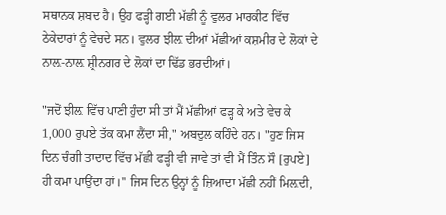ਸਥਾਨਕ ਸ਼ਬਦ ਹੈ। ਉਹ ਫੜ੍ਹੀ ਗਈ ਮੱਛੀ ਨੂੰ ਵੁਲਰ ਮਾਰਕੀਟ ਵਿੱਚ ਠੇਕੇਦਾਰਾਂ ਨੂੰ ਵੇਚਦੇ ਸਨ। ਵੁਲਰ ਝੀਲ਼ ਦੀਆਂ ਮੱਛੀਆਂ ਕਸ਼ਮੀਰ ਦੇ ਲੋਕਾਂ ਦੇ ਨਾਲ਼-ਨਾਲ਼ ਸ਼੍ਰੀਨਗਰ ਦੇ ਲੋਕਾਂ ਦਾ ਢਿੱਡ ਭਰਦੀਆਂ।

"ਜਦੋਂ ਝੀਲ਼ ਵਿੱਚ ਪਾਣੀ ਹੁੰਦਾ ਸੀ ਤਾਂ ਮੈਂ ਮੱਛੀਆਂ ਫੜ੍ਹ ਕੇ ਅਤੇ ਵੇਚ ਕੇ 1,000 ਰੁਪਏ ਤੱਕ ਕਮਾ ਲੈਂਦਾ ਸੀ," ਅਬਦੁਲ ਕਹਿੰਦੇ ਹਨ। "ਹੁਣ ਜਿਸ ਦਿਨ ਚੰਗੀ ਤਾਦਾਦ ਵਿੱਚ ਮੱਛੀ ਫੜ੍ਹੀ ਵੀ ਜਾਵੇ ਤਾਂ ਵੀ ਮੈਂ ਤਿੰਨ ਸੌ [ਰੁਪਏ] ਹੀ ਕਮਾ ਪਾਉਂਦਾ ਹਾਂ।'' ਜਿਸ ਦਿਨ ਉਨ੍ਹਾਂ ਨੂੰ ਜ਼ਿਆਦਾ ਮੱਛੀ ਨਹੀਂ ਮਿਲ਼ਦੀ,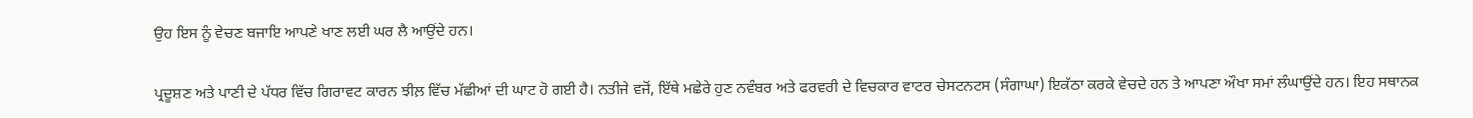ਉਹ ਇਸ ਨੂੰ ਵੇਚਣ ਬਜਾਇ ਆਪਣੇ ਖਾਣ ਲਈ ਘਰ ਲੈ ਆਉਂਦੇ ਹਨ।

ਪ੍ਰਦੂਸ਼ਣ ਅਤੇ ਪਾਣੀ ਦੇ ਪੱਧਰ ਵਿੱਚ ਗਿਰਾਵਟ ਕਾਰਨ ਝੀਲ਼ ਵਿੱਚ ਮੱਛੀਆਂ ਦੀ ਘਾਟ ਹੋ ਗਈ ਹੈ। ਨਤੀਜੇ ਵਜੋਂ, ਇੱਥੇ ਮਛੇਰੇ ਹੁਣ ਨਵੰਬਰ ਅਤੇ ਫਰਵਰੀ ਦੇ ਵਿਚਕਾਰ ਵਾਟਰ ਚੇਸਟਨਟਸ (ਸੰਗਾਘਾ) ਇਕੱਠਾ ਕਰਕੇ ਵੇਚਦੇ ਹਨ ਤੇ ਆਪਣਾ ਔਖਾ ਸਮਾਂ ਲੰਘਾਉਂਦੇ ਹਨ। ਇਹ ਸਥਾਨਕ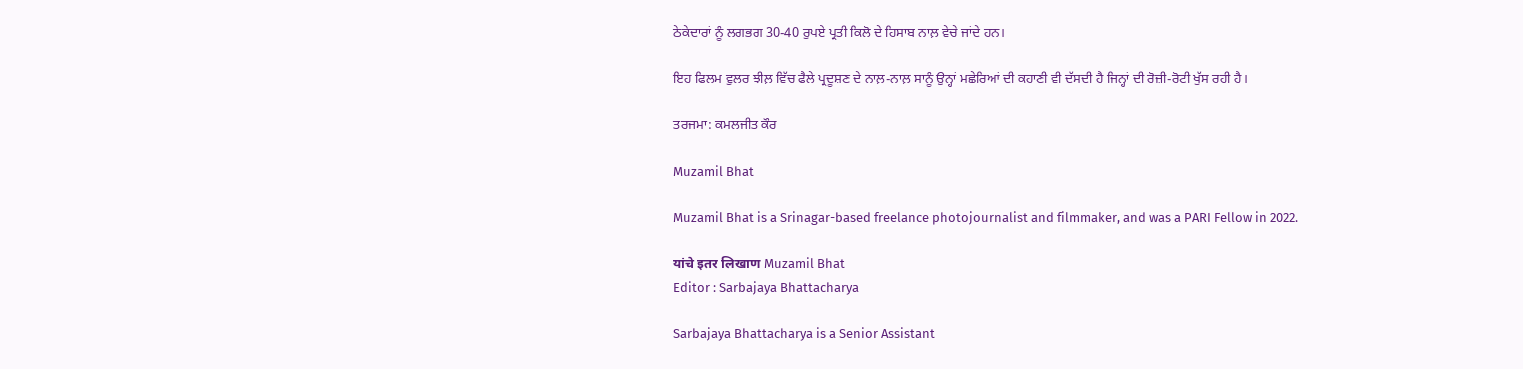ਠੇਕੇਦਾਰਾਂ ਨੂੰ ਲਗਭਗ 30-40 ਰੁਪਏ ਪ੍ਰਤੀ ਕਿਲੋ ਦੇ ਹਿਸਾਬ ਨਾਲ਼ ਵੇਚੇ ਜਾਂਦੇ ਹਨ।

ਇਹ ਫਿਲਮ ਵੁਲਰ ਝੀਲ਼ ਵਿੱਚ ਫੈਲੇ ਪ੍ਰਦੂਸ਼ਣ ਦੇ ਨਾਲ਼-ਨਾਲ਼ ਸਾਨੂੰ ਉਨ੍ਹਾਂ ਮਛੇਰਿਆਂ ਦੀ ਕਹਾਣੀ ਵੀ ਦੱਸਦੀ ਹੈ ਜਿਨ੍ਹਾਂ ਦੀ ਰੋਜ਼ੀ-ਰੋਟੀ ਖੁੱਸ ਰਹੀ ਹੈ।

ਤਰਜਮਾ: ਕਮਲਜੀਤ ਕੌਰ

Muzamil Bhat

Muzamil Bhat is a Srinagar-based freelance photojournalist and filmmaker, and was a PARI Fellow in 2022.

यांचे इतर लिखाण Muzamil Bhat
Editor : Sarbajaya Bhattacharya

Sarbajaya Bhattacharya is a Senior Assistant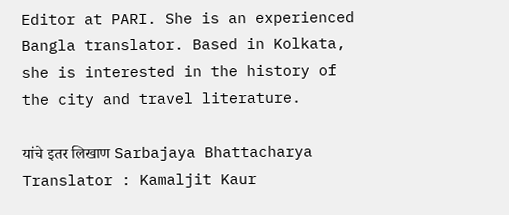Editor at PARI. She is an experienced Bangla translator. Based in Kolkata, she is interested in the history of the city and travel literature.

यांचे इतर लिखाण Sarbajaya Bhattacharya
Translator : Kamaljit Kaur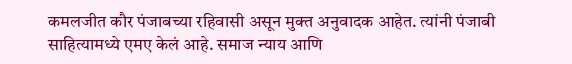कमलजीत कौर पंजाबच्या रहिवासी असून मुक्त अनुवादक आहेत. त्यांनी पंजाबी साहित्यामध्ये एमए केलं आहे. समाज न्याय आणि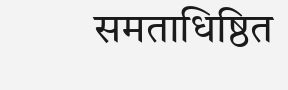समताधिष्ठित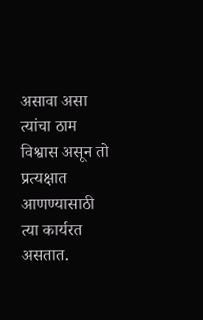असावा असा त्यांचा ठाम विश्वास असून तो प्रत्यक्षात आणण्यासाठी त्या कार्यरत असतात.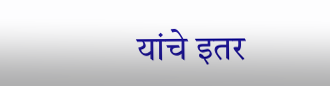यांचे इतर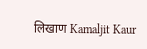लिखाण Kamaljit Kaur